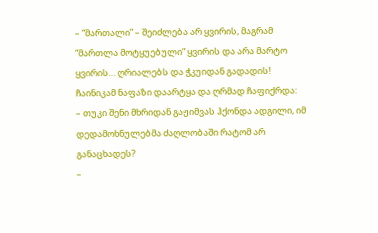– “მართალი” – შეიძლება არ ყვირის, მაგრამ “მართლა მოტყუებული” ყვირის და არა მარტო ყვირის… ღრიალებს და ჭკუიდან გადადის!
ჩაინიკამ ნაფაზი დაარტყა და ღრმად ჩაფიქრდა:
– თუკი შენი მხრიდან გაჟიმვას ჰქონდა ადგილი, იმ დედამოხნულებმა ძაღლობაში რატომ არ განაცხადეს?
–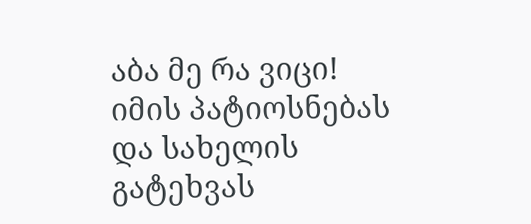აბა მე რა ვიცი! იმის პატიოსნებას და სახელის გატეხვას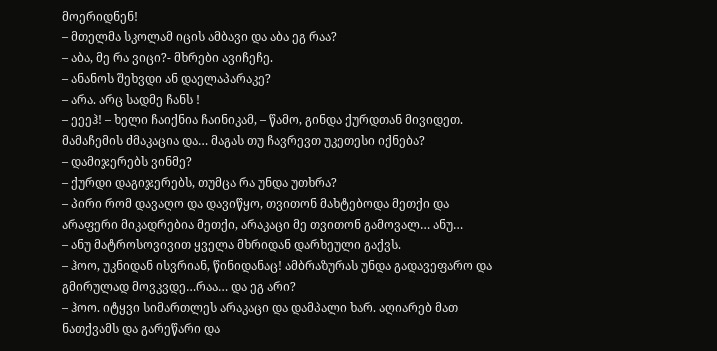მოერიდნენ!
– მთელმა სკოლამ იცის ამბავი და აბა ეგ რაა?
– აბა, მე რა ვიცი?- მხრები ავიჩეჩე.
– ანანოს შეხვდი ან დაელაპარაკე?
– არა. არც სადმე ჩანს !
– ეეეჰ! – ხელი ჩაიქნია ჩაინიკამ, – წამო, გინდა ქურდთან მივიდეთ. მამაჩემის ძმაკაცია და… მაგას თუ ჩავრევთ უკეთესი იქნება?
– დამიჯერებს ვინმე?
– ქურდი დაგიჯერებს, თუმცა რა უნდა უთხრა?
– პირი რომ დავაღო და დავიწყო, თვითონ მახტებოდა მეთქი და არაფერი მიკადრებია მეთქი, არაკაცი მე თვითონ გამოვალ… ანუ…
– ანუ მატროსოვივით ყველა მხრიდან დარხეული გაქვს.
– ჰოო, უკნიდან ისვრიან, წინიდანაც! ამბრაზურას უნდა გადავეფარო და გმირულად მოვკვდე…რაა… და ეგ არი?
– ჰოო. იტყვი სიმართლეს არაკაცი და დამპალი ხარ. აღიარებ მათ ნათქვამს და გარეწარი და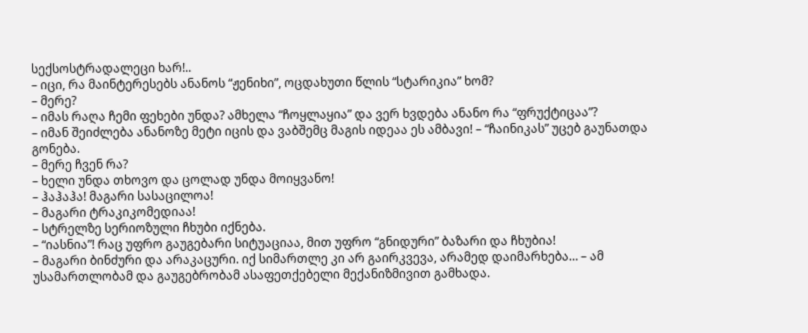სექსოსტრადალეცი ხარ!..
– იცი, რა მაინტერესებს ანანოს “ჟენიხი”, ოცდახუთი წლის “სტარიკია” ხომ?
– მერე?
– იმას რაღა ჩემი ფეხები უნდა? ამხელა “ჩოყლაყია” და ვერ ხვდება ანანო რა “ფრუქტიცაა”?
– იმან შეიძლება ანანოზე მეტი იცის და ვაბშემც მაგის იდეაა ეს ამბავი! – “ჩაინიკას” უცებ გაუნათდა გონება.
– მერე ჩვენ რა?
– ხელი უნდა თხოვო და ცოლად უნდა მოიყვანო!
– ჰაჰაჰა! მაგარი სასაცილოა!
– მაგარი ტრაკიკომედიაა!
– სტრელზე სერიოზული ჩხუბი იქნება.
– “იასნია”! რაც უფრო გაუგებარი სიტუაციაა, მით უფრო “გნიდური” ბაზარი და ჩხუბია!
– მაგარი ბინძური და არაკაცური. იქ სიმართლე კი არ გაირკვევა, არამედ დაიმარხება… – ამ უსამართლობამ და გაუგებრობამ ასაფეთქებელი მექანიზმივით გამხადა.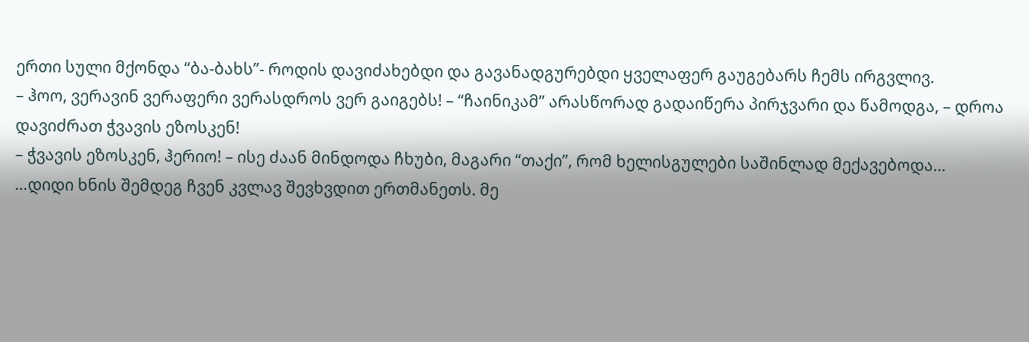ერთი სული მქონდა “ბა-ბახს”- როდის დავიძახებდი და გავანადგურებდი ყველაფერ გაუგებარს ჩემს ირგვლივ.
– ჰოო, ვერავინ ვერაფერი ვერასდროს ვერ გაიგებს! – “ჩაინიკამ” არასწორად გადაიწერა პირჯვარი და წამოდგა, – დროა დავიძრათ ჭვავის ეზოსკენ!
– ჭვავის ეზოსკენ, ჰერიო! – ისე ძაან მინდოდა ჩხუბი, მაგარი “თაქი”, რომ ხელისგულები საშინლად მექავებოდა…
…დიდი ხნის შემდეგ ჩვენ კვლავ შევხვდით ერთმანეთს. მე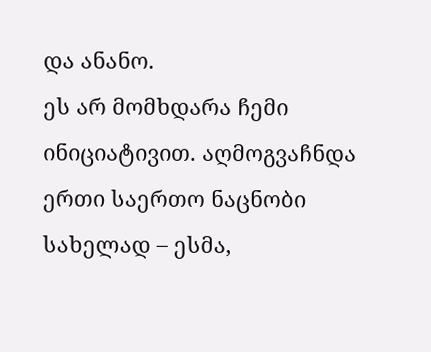და ანანო.
ეს არ მომხდარა ჩემი ინიციატივით. აღმოგვაჩნდა ერთი საერთო ნაცნობი სახელად – ესმა,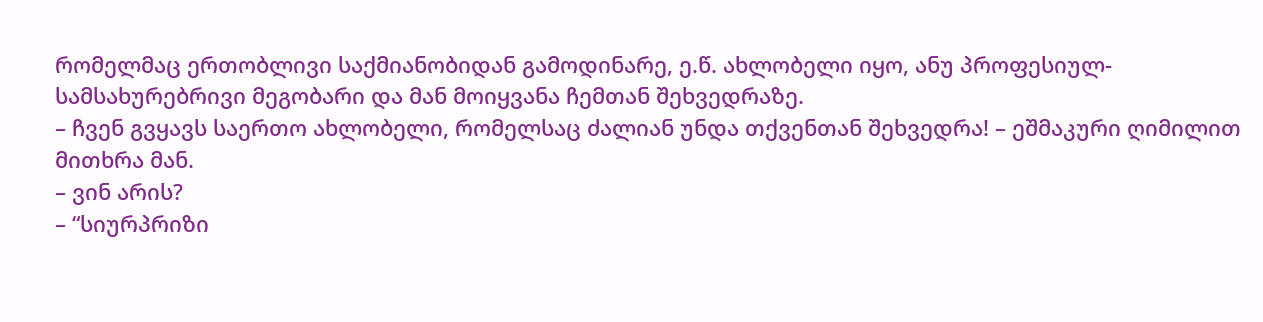რომელმაც ერთობლივი საქმიანობიდან გამოდინარე, ე.წ. ახლობელი იყო, ანუ პროფესიულ-სამსახურებრივი მეგობარი და მან მოიყვანა ჩემთან შეხვედრაზე.
– ჩვენ გვყავს საერთო ახლობელი, რომელსაც ძალიან უნდა თქვენთან შეხვედრა! – ეშმაკური ღიმილით მითხრა მან.
– ვინ არის?
– “სიურპრიზი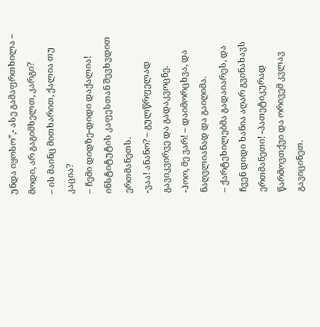უნდა იყოსო”,- ასე გამაფრთხილა – მოდი, არ გაგიმხელთ, კარგი?
– ის მაინც მითხარით, ქალია თუ კაცია?
– ჩემი დიდზე-დიდი დაქალია!
ინსტიტუტის კაფესთან შევხვდით ერთმანეთს.
-ვაა! ანანო? – გულწრფელად გავიკვირვე და გადაკვოცნე.
-ჰოო, მე ვარ! – დაიმორცხვა, და ნაღვლიანად და გაიღიმა.
– ქარტეხილებმა გადაიარეს, და ჩვენ დიდი ხანია აღარ გვინახავს ერთმანეთი! -პათეტიკურად წარმოვთქვი და ორივემ კვლავ გავიცინეთ.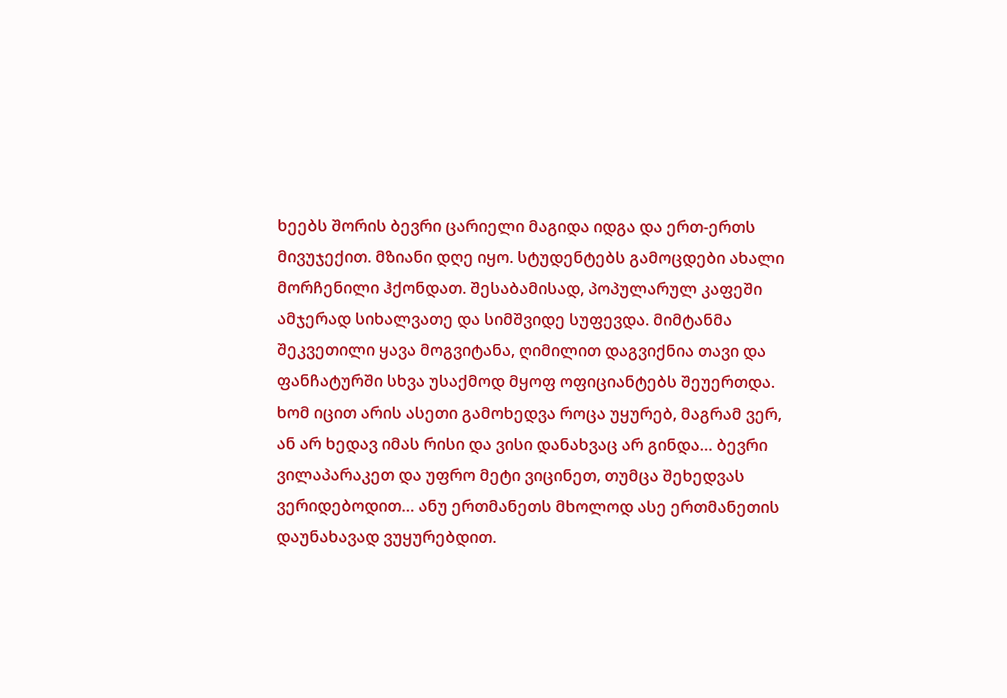ხეებს შორის ბევრი ცარიელი მაგიდა იდგა და ერთ-ერთს მივუჯექით. მზიანი დღე იყო. სტუდენტებს გამოცდები ახალი მორჩენილი ჰქონდათ. შესაბამისად, პოპულარულ კაფეში ამჯერად სიხალვათე და სიმშვიდე სუფევდა. მიმტანმა შეკვეთილი ყავა მოგვიტანა, ღიმილით დაგვიქნია თავი და ფანჩატურში სხვა უსაქმოდ მყოფ ოფიციანტებს შეუერთდა.
ხომ იცით არის ასეთი გამოხედვა როცა უყურებ, მაგრამ ვერ, ან არ ხედავ იმას რისი და ვისი დანახვაც არ გინდა… ბევრი ვილაპარაკეთ და უფრო მეტი ვიცინეთ, თუმცა შეხედვას ვერიდებოდით… ანუ ერთმანეთს მხოლოდ ასე ერთმანეთის დაუნახავად ვუყურებდით.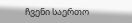ჩვენი საერთო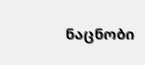ნაცნობი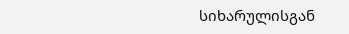სიხარულისგან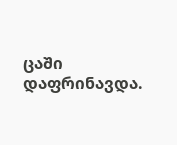ცაში დაფრინავდა.